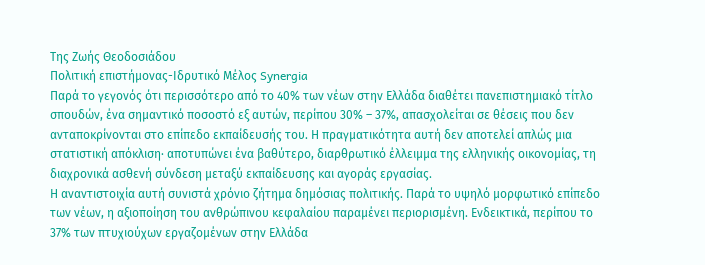Tης Ζωής Θεοδοσιάδου
Πολιτική επιστήμονας-Ιδρυτικό Μέλος Synergia
Παρά το γεγονός ότι περισσότερο από το 40% των νέων στην Ελλάδα διαθέτει πανεπιστημιακό τίτλο σπουδών, ένα σημαντικό ποσοστό εξ αυτών, περίπου 30% – 37%, απασχολείται σε θέσεις που δεν ανταποκρίνονται στο επίπεδο εκπαίδευσής του. Η πραγματικότητα αυτή δεν αποτελεί απλώς μια στατιστική απόκλιση· αποτυπώνει ένα βαθύτερο, διαρθρωτικό έλλειμμα της ελληνικής οικονομίας, τη διαχρονικά ασθενή σύνδεση μεταξύ εκπαίδευσης και αγοράς εργασίας.
Η αναντιστοιχία αυτή συνιστά χρόνιο ζήτημα δημόσιας πολιτικής. Παρά το υψηλό μορφωτικό επίπεδο των νέων, η αξιοποίηση του ανθρώπινου κεφαλαίου παραμένει περιορισμένη. Ενδεικτικά, περίπου το 37% των πτυχιούχων εργαζομένων στην Ελλάδα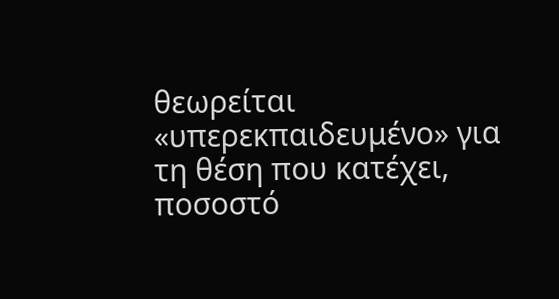θεωρείται «υπερεκπαιδευμένο» για τη θέση που κατέχει, ποσοστό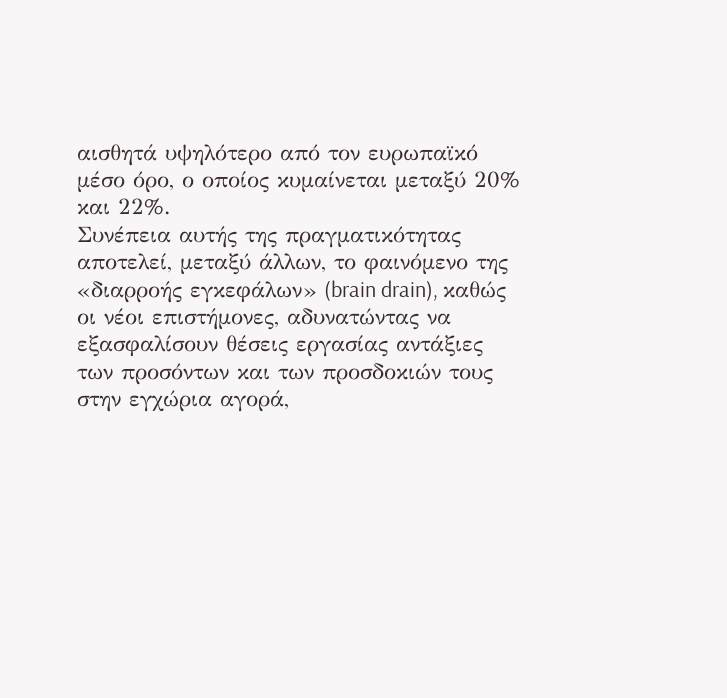αισθητά υψηλότερο από τον ευρωπαϊκό μέσο όρο, ο οποίος κυμαίνεται μεταξύ 20% και 22%.
Συνέπεια αυτής της πραγματικότητας αποτελεί, μεταξύ άλλων, το φαινόμενο της «διαρροής εγκεφάλων» (brain drain), καθώς οι νέοι επιστήμονες, αδυνατώντας να εξασφαλίσουν θέσεις εργασίας αντάξιες των προσόντων και των προσδοκιών τους στην εγχώρια αγορά,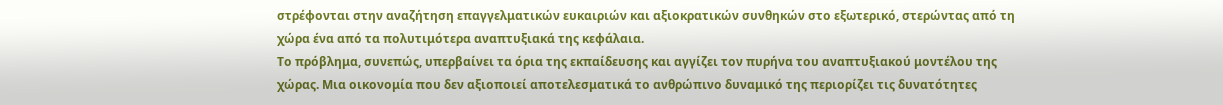στρέφονται στην αναζήτηση επαγγελματικών ευκαιριών και αξιοκρατικών συνθηκών στο εξωτερικό, στερώντας από τη χώρα ένα από τα πολυτιμότερα αναπτυξιακά της κεφάλαια.
Το πρόβλημα, συνεπώς, υπερβαίνει τα όρια της εκπαίδευσης και αγγίζει τον πυρήνα του αναπτυξιακού μοντέλου της χώρας. Μια οικονομία που δεν αξιοποιεί αποτελεσματικά το ανθρώπινο δυναμικό της περιορίζει τις δυνατότητες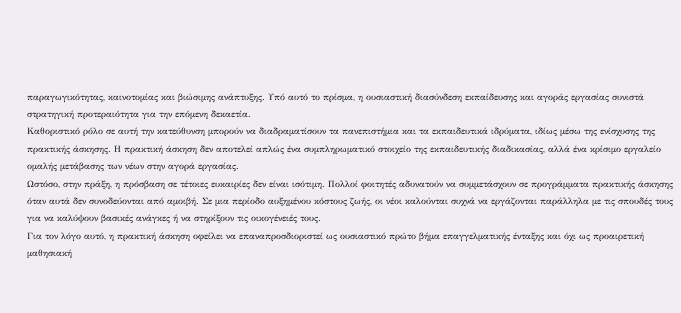παραγωγικότητας, καινοτομίας και βιώσιμης ανάπτυξης. Υπό αυτό το πρίσμα, η ουσιαστική διασύνδεση εκπαίδευσης και αγοράς εργασίας συνιστά στρατηγική προτεραιότητα για την επόμενη δεκαετία.
Καθοριστικό ρόλο σε αυτή την κατεύθυνση μπορούν να διαδραματίσουν τα πανεπιστήμια και τα εκπαιδευτικά ιδρύματα, ιδίως μέσω της ενίσχυσης της πρακτικής άσκησης. Η πρακτική άσκηση δεν αποτελεί απλώς ένα συμπληρωματικό στοιχείο της εκπαιδευτικής διαδικασίας, αλλά ένα κρίσιμο εργαλείο ομαλής μετάβασης των νέων στην αγορά εργασίας.
Ωστόσο, στην πράξη, η πρόσβαση σε τέτοιες ευκαιρίες δεν είναι ισότιμη. Πολλοί φοιτητές αδυνατούν να συμμετάσχουν σε προγράμματα πρακτικής άσκησης όταν αυτά δεν συνοδεύονται από αμοιβή. Σε μια περίοδο αυξημένου κόστους ζωής, οι νέοι καλούνται συχνά να εργάζονται παράλληλα με τις σπουδές τους για να καλύψουν βασικές ανάγκες ή να στηρίξουν τις οικογένειές τους.
Για τον λόγο αυτό, η πρακτική άσκηση οφείλει να επαναπροσδιοριστεί ως ουσιαστικό πρώτο βήμα επαγγελματικής ένταξης και όχι ως προαιρετική μαθησιακή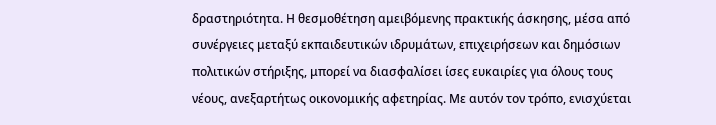δραστηριότητα. Η θεσμοθέτηση αμειβόμενης πρακτικής άσκησης, μέσα από συνέργειες μεταξύ εκπαιδευτικών ιδρυμάτων, επιχειρήσεων και δημόσιων πολιτικών στήριξης, μπορεί να διασφαλίσει ίσες ευκαιρίες για όλους τους νέους, ανεξαρτήτως οικονομικής αφετηρίας. Με αυτόν τον τρόπο, ενισχύεται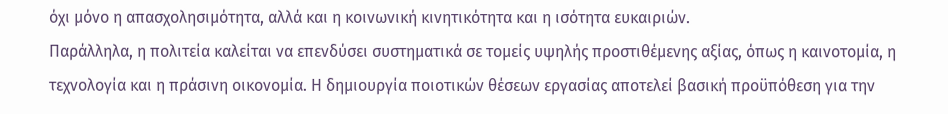όχι μόνο η απασχολησιμότητα, αλλά και η κοινωνική κινητικότητα και η ισότητα ευκαιριών.
Παράλληλα, η πολιτεία καλείται να επενδύσει συστηματικά σε τομείς υψηλής προστιθέμενης αξίας, όπως η καινοτομία, η τεχνολογία και η πράσινη οικονομία. Η δημιουργία ποιοτικών θέσεων εργασίας αποτελεί βασική προϋπόθεση για την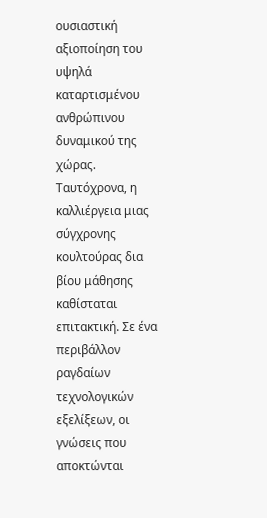ουσιαστική αξιοποίηση του υψηλά καταρτισμένου ανθρώπινου δυναμικού της χώρας.
Ταυτόχρονα, η καλλιέργεια μιας σύγχρονης κουλτούρας δια βίου μάθησης καθίσταται επιτακτική. Σε ένα περιβάλλον ραγδαίων τεχνολογικών εξελίξεων, οι γνώσεις που αποκτώνται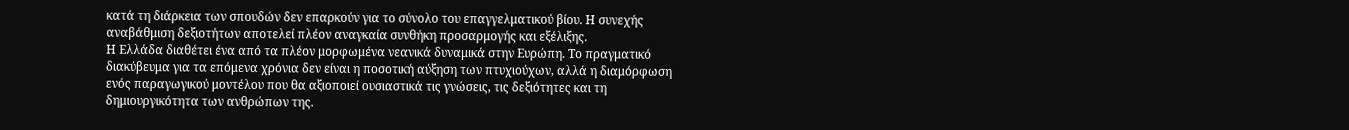κατά τη διάρκεια των σπουδών δεν επαρκούν για το σύνολο του επαγγελματικού βίου. Η συνεχής αναβάθμιση δεξιοτήτων αποτελεί πλέον αναγκαία συνθήκη προσαρμογής και εξέλιξης.
Η Ελλάδα διαθέτει ένα από τα πλέον μορφωμένα νεανικά δυναμικά στην Ευρώπη. Το πραγματικό διακύβευμα για τα επόμενα χρόνια δεν είναι η ποσοτική αύξηση των πτυχιούχων, αλλά η διαμόρφωση ενός παραγωγικού μοντέλου που θα αξιοποιεί ουσιαστικά τις γνώσεις, τις δεξιότητες και τη δημιουργικότητα των ανθρώπων της.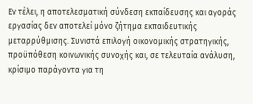Εν τέλει, η αποτελεσματική σύνδεση εκπαίδευσης και αγοράς εργασίας δεν αποτελεί μόνο ζήτημα εκπαιδευτικής μεταρρύθμισης. Συνιστά επιλογή οικονομικής στρατηγικής, προϋπόθεση κοινωνικής συνοχής και, σε τελευταία ανάλυση, κρίσιμο παράγοντα για τη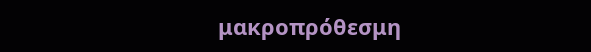μακροπρόθεσμη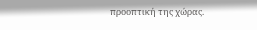προοπτική της χώρας.